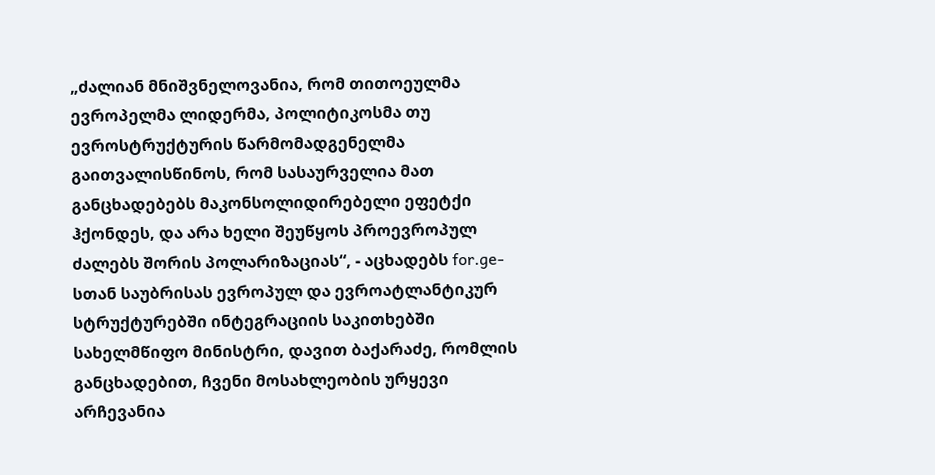„ძალიან მნიშვნელოვანია, რომ თითოეულმა ევროპელმა ლიდერმა, პოლიტიკოსმა თუ ევროსტრუქტურის წარმომადგენელმა გაითვალისწინოს, რომ სასაურველია მათ განცხადებებს მაკონსოლიდირებელი ეფეტქი ჰქონდეს, და არა ხელი შეუწყოს პროევროპულ ძალებს შორის პოლარიზაციას“, - აცხადებს for.ge-სთან საუბრისას ევროპულ და ევროატლანტიკურ სტრუქტურებში ინტეგრაციის საკითხებში სახელმწიფო მინისტრი, დავით ბაქარაძე, რომლის განცხადებით, ჩვენი მოსახლეობის ურყევი არჩევანია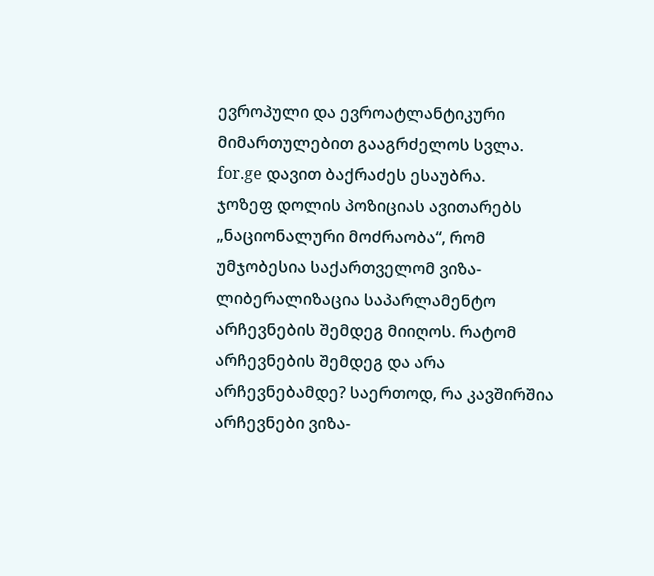ევროპული და ევროატლანტიკური მიმართულებით გააგრძელოს სვლა.
for.ge დავით ბაქრაძეს ესაუბრა.
ჯოზეფ დოლის პოზიციას ავითარებს „ნაციონალური მოძრაობა“, რომ უმჯობესია საქართველომ ვიზა-ლიბერალიზაცია საპარლამენტო არჩევნების შემდეგ მიიღოს. რატომ არჩევნების შემდეგ და არა არჩევნებამდე? საერთოდ, რა კავშირშია არჩევნები ვიზა-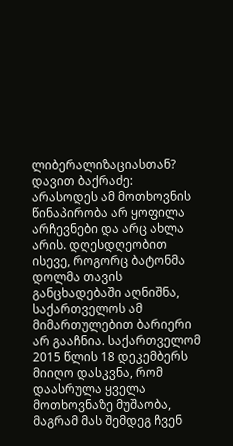ლიბერალიზაციასთან?
დავით ბაქრაძე: არასოდეს ამ მოთხოვნის წინაპირობა არ ყოფილა არჩევნები და არც ახლა არის. დღესდღეობით ისევე, როგორც ბატონმა დოლმა თავის განცხადებაში აღნიშნა, საქართველოს ამ მიმართულებით ბარიერი არ გააჩნია. საქართველომ 2015 წლის 18 დეკემბერს მიიღო დასკვნა, რომ დაასრულა ყველა მოთხოვნაზე მუშაობა, მაგრამ მას შემდეგ ჩვენ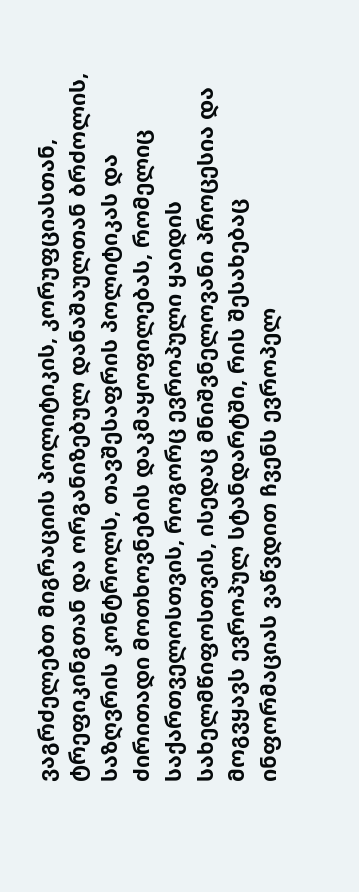ვაგრძელებთ მიგრაციის პოლიტიკის, კორუფციასთან, ტრეფიკინგთან და ორგანიზებულ დანაშაულთან ბრძოლის, საზღვრის კონტროლს, თავშესაფრის პოლიტიკას და ძირითადი მოთხოვნების დაკმაყოფილებას, რომელიც საქართველოსთვის, როგორც ევროპული ყაიდის სახელმწიფოსთვის, ისედაც მნიშვნელოვანი პროცესია და მოგვყავს ევროპულ სტანდარტში, რის შესახებაც ინფორმაციას ვაწვდით ჩვენს ევროპელ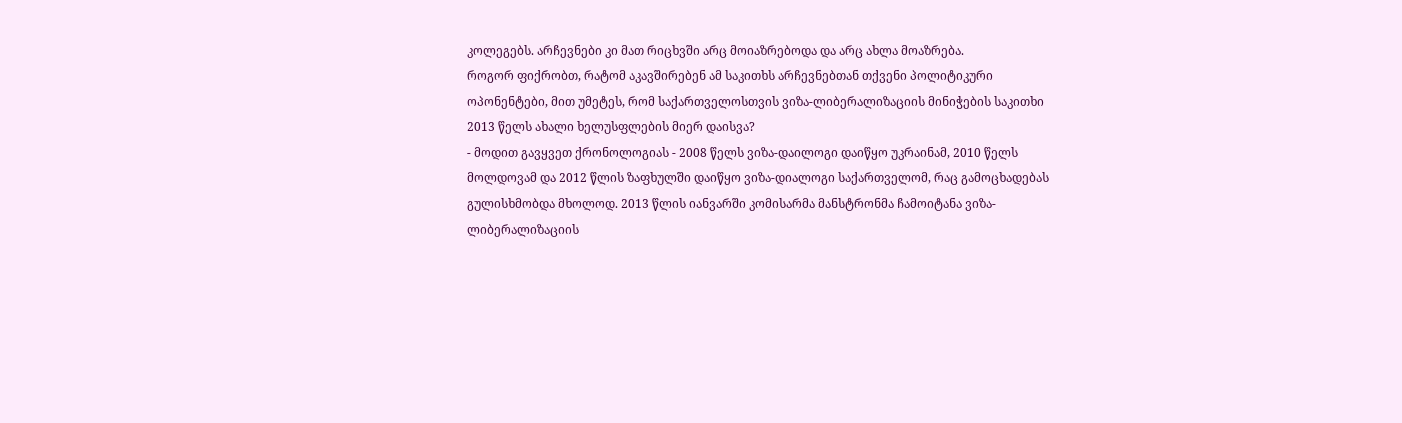კოლეგებს. არჩევნები კი მათ რიცხვში არც მოიაზრებოდა და არც ახლა მოაზრება.
როგორ ფიქრობთ, რატომ აკავშირებენ ამ საკითხს არჩევნებთან თქვენი პოლიტიკური ოპონენტები, მით უმეტეს, რომ საქართველოსთვის ვიზა-ლიბერალიზაციის მინიჭების საკითხი 2013 წელს ახალი ხელუსფლების მიერ დაისვა?
- მოდით გავყვეთ ქრონოლოგიას - 2008 წელს ვიზა-დაილოგი დაიწყო უკრაინამ, 2010 წელს მოლდოვამ და 2012 წლის ზაფხულში დაიწყო ვიზა-დიალოგი საქართველომ, რაც გამოცხადებას გულისხმობდა მხოლოდ. 2013 წლის იანვარში კომისარმა მანსტრონმა ჩამოიტანა ვიზა-ლიბერალიზაციის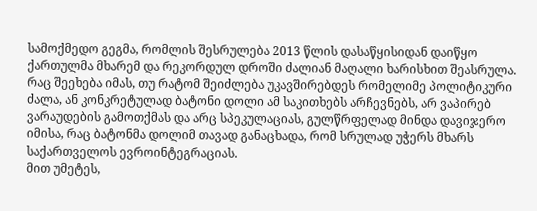სამოქმედო გეგმა, რომლის შესრულება 2013 წლის დასაწყისიდან დაიწყო ქართულმა მხარემ და რეკორდულ დროში ძალიან მაღალი ხარისხით შეასრულა. რაც შეეხება იმას, თუ რატომ შეიძლება უკავშირებდეს რომელიმე პოლიტიკური ძალა, ან კონკრეტულად ბატონი დოლი ამ საკითხებს არჩევნებს, არ ვაპირებ ვარაუდების გამოთქმას და არც სპეკულაციას, გულწრფელად მინდა დავიჯერო იმისა, რაც ბატონმა დოლიმ თავად განაცხადა, რომ სრულად უჭერს მხარს საქართველოს ევროინტეგრაციას.
მით უმეტეს,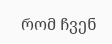რომ ჩვენ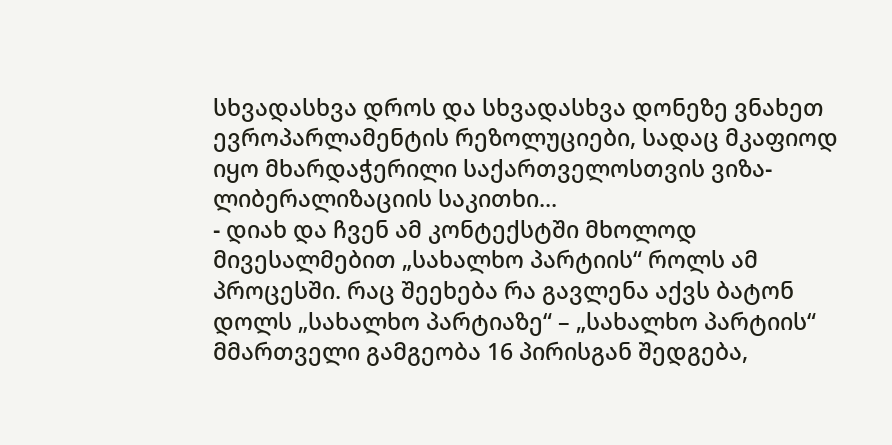სხვადასხვა დროს და სხვადასხვა დონეზე ვნახეთ ევროპარლამენტის რეზოლუციები, სადაც მკაფიოდ იყო მხარდაჭერილი საქართველოსთვის ვიზა-ლიბერალიზაციის საკითხი...
- დიახ და ჩვენ ამ კონტექსტში მხოლოდ მივესალმებით „სახალხო პარტიის“ როლს ამ პროცესში. რაც შეეხება რა გავლენა აქვს ბატონ დოლს „სახალხო პარტიაზე“ – „სახალხო პარტიის“ მმართველი გამგეობა 16 პირისგან შედგება,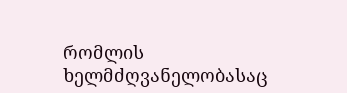რომლის ხელმძღვანელობასაც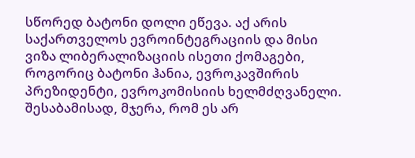სწორედ ბატონი დოლი ეწევა. აქ არის საქართველოს ევროინტეგრაციის და მისი ვიზა ლიბერალიზაციის ისეთი ქომაგები, როგორიც ბატონი ჰანია, ევროკავშირის პრეზიდენტი, ევროკომისიის ხელმძღვანელი. შესაბამისად, მჯერა, რომ ეს არ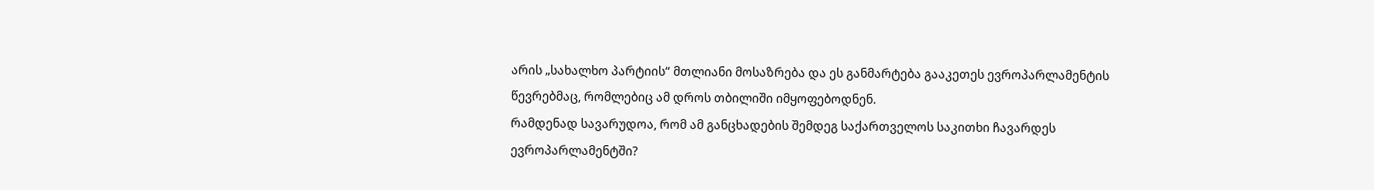არის „სახალხო პარტიის“ მთლიანი მოსაზრება და ეს განმარტება გააკეთეს ევროპარლამენტის წევრებმაც, რომლებიც ამ დროს თბილიში იმყოფებოდნენ.
რამდენად სავარუდოა, რომ ამ განცხადების შემდეგ საქართველოს საკითხი ჩავარდეს ევროპარლამენტში?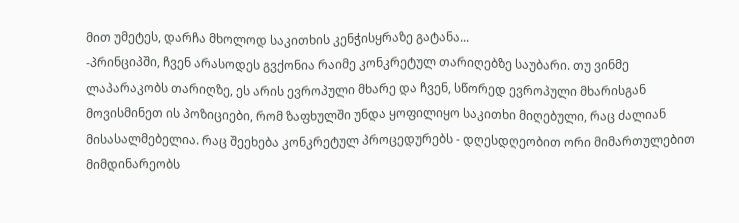მით უმეტეს, დარჩა მხოლოდ საკითხის კენჭისყრაზე გატანა...
-პრინციპში, ჩვენ არასოდეს გვქონია რაიმე კონკრეტულ თარიღებზე საუბარი. თუ ვინმე ლაპარაკობს თარიღზე, ეს არის ევროპული მხარე და ჩვენ, სწორედ ევროპული მხარისგან მოვისმინეთ ის პოზიციები, რომ ზაფხულში უნდა ყოფილიყო საკითხი მიღებული, რაც ძალიან მისასალმებელია. რაც შეეხება კონკრეტულ პროცედურებს - დღესდღეობით ორი მიმართულებით მიმდინარეობს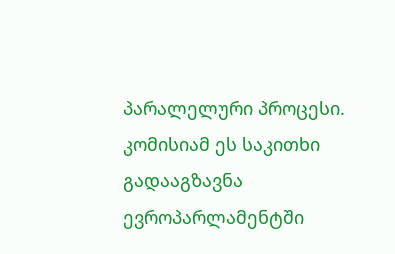პარალელური პროცესი.
კომისიამ ეს საკითხი გადააგზავნა ევროპარლამენტში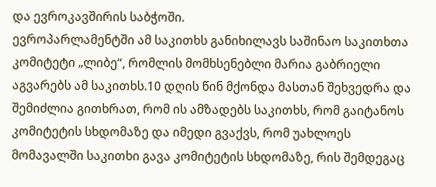და ევროკავშირის საბჭოში.
ევროპარლამენტში ამ საკითხს განიხილავს საშინაო საკითხთა კომიტეტი „ლიბე“, რომლის მომხსენებლი მარია გაბრიელი აგვარებს ამ საკითხს.10 დღის წინ მქონდა მასთან შეხვედრა და შემიძლია გითხრათ, რომ ის ამზადებს საკითხს, რომ გაიტანოს კომიტეტის სხდომაზე და იმედი გვაქვს, რომ უახლოეს მომავალში საკითხი გავა კომიტეტის სხდომაზე, რის შემდეგაც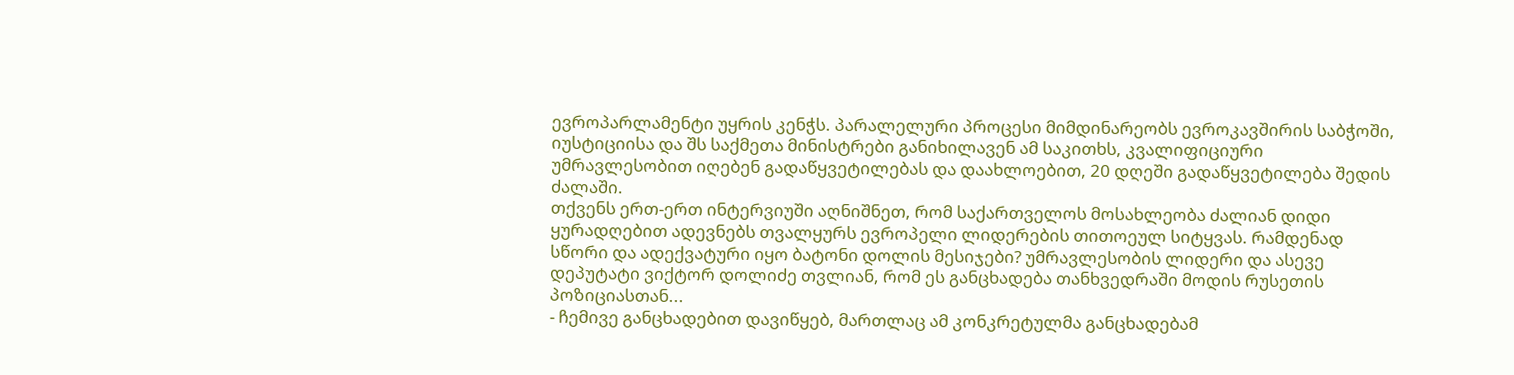ევროპარლამენტი უყრის კენჭს. პარალელური პროცესი მიმდინარეობს ევროკავშირის საბჭოში, იუსტიციისა და შს საქმეთა მინისტრები განიხილავენ ამ საკითხს, კვალიფიციური უმრავლესობით იღებენ გადაწყვეტილებას და დაახლოებით, 20 დღეში გადაწყვეტილება შედის ძალაში.
თქვენს ერთ-ერთ ინტერვიუში აღნიშნეთ, რომ საქართველოს მოსახლეობა ძალიან დიდი ყურადღებით ადევნებს თვალყურს ევროპელი ლიდერების თითოეულ სიტყვას. რამდენად სწორი და ადექვატური იყო ბატონი დოლის მესიჯები? უმრავლესობის ლიდერი და ასევე დეპუტატი ვიქტორ დოლიძე თვლიან, რომ ეს განცხადება თანხვედრაში მოდის რუსეთის პოზიციასთან...
- ჩემივე განცხადებით დავიწყებ, მართლაც ამ კონკრეტულმა განცხადებამ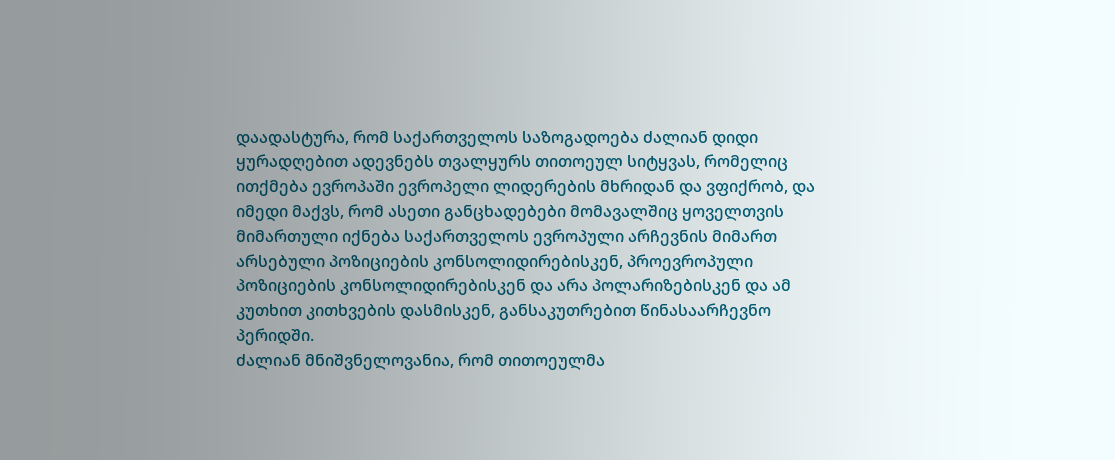დაადასტურა, რომ საქართველოს საზოგადოება ძალიან დიდი ყურადღებით ადევნებს თვალყურს თითოეულ სიტყვას, რომელიც ითქმება ევროპაში ევროპელი ლიდერების მხრიდან და ვფიქრობ, და იმედი მაქვს, რომ ასეთი განცხადებები მომავალშიც ყოველთვის მიმართული იქნება საქართველოს ევროპული არჩევნის მიმართ არსებული პოზიციების კონსოლიდირებისკენ, პროევროპული პოზიციების კონსოლიდირებისკენ და არა პოლარიზებისკენ და ამ კუთხით კითხვების დასმისკენ, განსაკუთრებით წინასაარჩევნო პერიდში.
ძალიან მნიშვნელოვანია, რომ თითოეულმა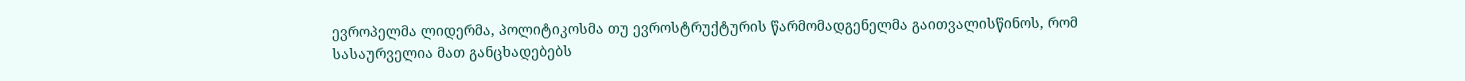ევროპელმა ლიდერმა, პოლიტიკოსმა თუ ევროსტრუქტურის წარმომადგენელმა გაითვალისწინოს, რომ სასაურველია მათ განცხადებებს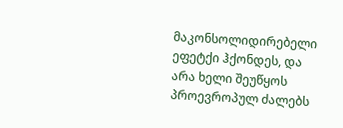მაკონსოლიდირებელი ეფეტქი ჰქონდეს, და არა ხელი შეუწყოს პროევროპულ ძალებს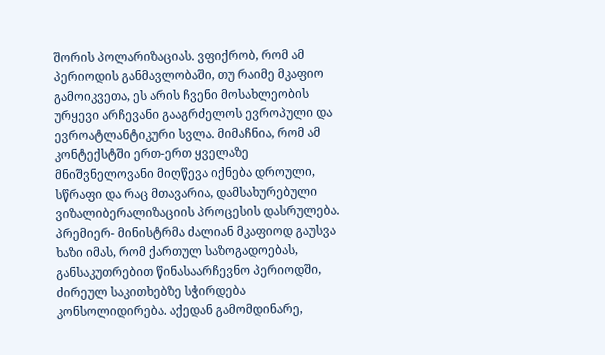შორის პოლარიზაციას. ვფიქრობ, რომ ამ პერიოდის განმავლობაში, თუ რაიმე მკაფიო გამოიკვეთა, ეს არის ჩვენი მოსახლეობის ურყევი არჩევანი გააგრძელოს ევროპული და ევროატლანტიკური სვლა. მიმაჩნია, რომ ამ კონტექსტში ერთ-ერთ ყველაზე მნიშვნელოვანი მიღწევა იქნება დროული, სწრაფი და რაც მთავარია, დამსახურებული ვიზალიბერალიზაციის პროცესის დასრულება.
პრემიერ- მინისტრმა ძალიან მკაფიოდ გაუსვა ხაზი იმას, რომ ქართულ საზოგადოებას, განსაკუთრებით წინასაარჩევნო პერიოდში, ძირეულ საკითხებზე სჭირდება კონსოლიდირება. აქედან გამომდინარე,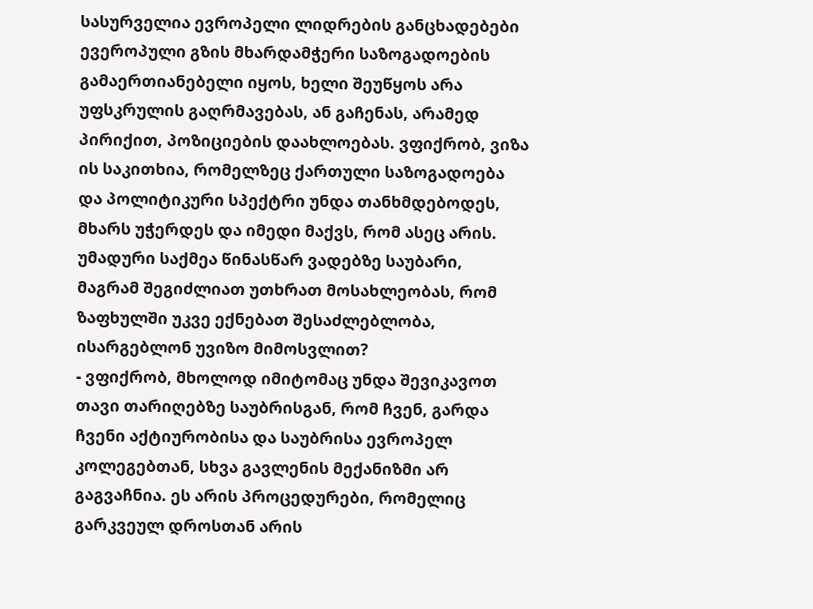სასურველია ევროპელი ლიდრების განცხადებები ევეროპული გზის მხარდამჭერი საზოგადოების გამაერთიანებელი იყოს, ხელი შეუწყოს არა უფსკრულის გაღრმავებას, ან გაჩენას, არამედ პირიქით, პოზიციების დაახლოებას. ვფიქრობ, ვიზა ის საკითხია, რომელზეც ქართული საზოგადოება და პოლიტიკური სპექტრი უნდა თანხმდებოდეს, მხარს უჭერდეს და იმედი მაქვს, რომ ასეც არის.
უმადური საქმეა წინასწარ ვადებზე საუბარი, მაგრამ შეგიძლიათ უთხრათ მოსახლეობას, რომ ზაფხულში უკვე ექნებათ შესაძლებლობა, ისარგებლონ უვიზო მიმოსვლით?
- ვფიქრობ, მხოლოდ იმიტომაც უნდა შევიკავოთ თავი თარიღებზე საუბრისგან, რომ ჩვენ, გარდა ჩვენი აქტიურობისა და საუბრისა ევროპელ კოლეგებთან, სხვა გავლენის მექანიზმი არ გაგვაჩნია. ეს არის პროცედურები, რომელიც გარკვეულ დროსთან არის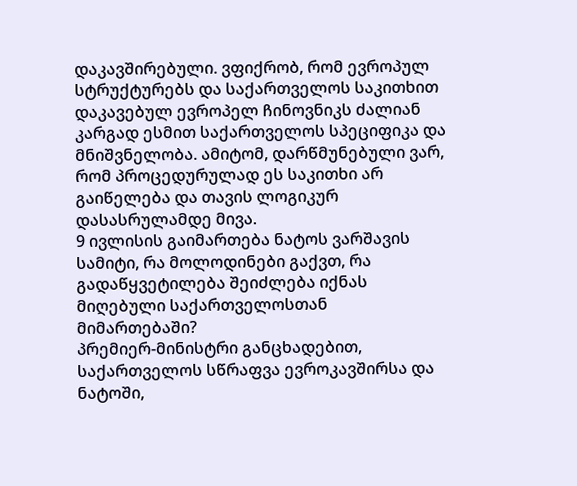დაკავშირებული. ვფიქრობ, რომ ევროპულ სტრუქტურებს და საქართველოს საკითხით დაკავებულ ევროპელ ჩინოვნიკს ძალიან კარგად ესმით საქართველოს სპეციფიკა და მნიშვნელობა. ამიტომ, დარწმუნებული ვარ, რომ პროცედურულად ეს საკითხი არ გაიწელება და თავის ლოგიკურ დასასრულამდე მივა.
9 ივლისის გაიმართება ნატოს ვარშავის სამიტი, რა მოლოდინები გაქვთ, რა გადაწყვეტილება შეიძლება იქნას მიღებული საქართველოსთან მიმართებაში?
პრემიერ-მინისტრი განცხადებით, საქართველოს სწრაფვა ევროკავშირსა და ნატოში,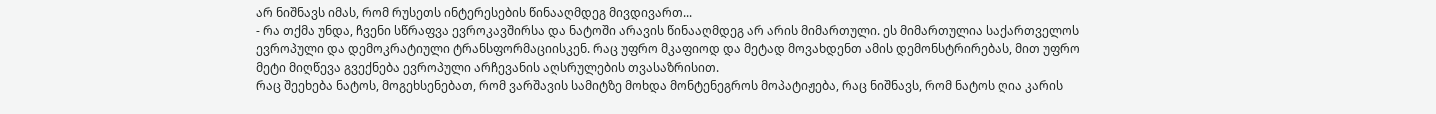არ ნიშნავს იმას, რომ რუსეთს ინტერესების წინააღმდეგ მივდივართ...
- რა თქმა უნდა, ჩვენი სწრაფვა ევროკავშირსა და ნატოში არავის წინააღმდეგ არ არის მიმართული. ეს მიმართულია საქართველოს ევროპული და დემოკრატიული ტრანსფორმაციისკენ. რაც უფრო მკაფიოდ და მეტად მოვახდენთ ამის დემონსტრირებას, მით უფრო მეტი მიღწევა გვექნება ევროპული არჩევანის აღსრულების თვასაზრისით.
რაც შეეხება ნატოს, მოგეხსენებათ, რომ ვარშავის სამიტზე მოხდა მონტენეგროს მოპატიჟება, რაც ნიშნავს, რომ ნატოს ღია კარის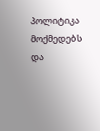პოლიტიკა მოქმედებს და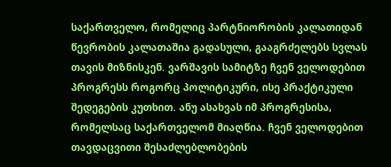საქართველო, რომელიც პარტნიორობის კალათიდან წევრობის კალათაშია გადასული, გააგრძელებს სვლას თავის მიზნისკენ. ვარშავის სამიტზე ჩვენ ველოდებით პროგრესს როგორც პოლიტიკური, ისე პრაქტიკული შედეგების კუთხით. ანუ ასახვას იმ პროგრესისა, რომელსაც საქართველომ მიაღწია. ჩვენ ველოდებით თავდაცვითი შესაძლებლობების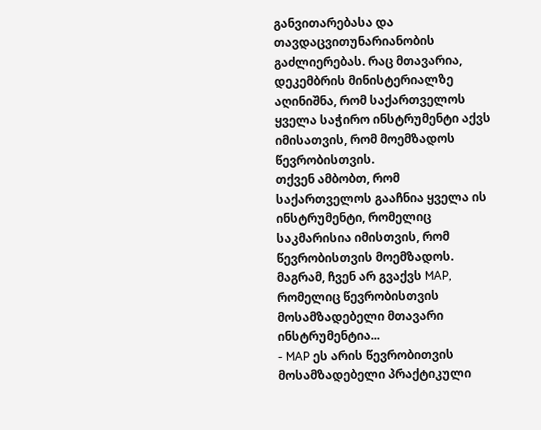განვითარებასა და თავდაცვითუნარიანობის გაძლიერებას. რაც მთავარია, დეკემბრის მინისტერიალზე აღინიშნა, რომ საქართველოს ყველა საჭირო ინსტრუმენტი აქვს იმისათვის, რომ მოემზადოს წევრობისთვის.
თქვენ ამბობთ, რომ საქართველოს გააჩნია ყველა ის ინსტრუმენტი, რომელიც საკმარისია იმისთვის, რომ წევრობისთვის მოემზადოს. მაგრამ, ჩვენ არ გვაქვს MAP, რომელიც წევრობისთვის მოსამზადებელი მთავარი ინსტრუმენტია...
- MAP ეს არის წევრობითვის მოსამზადებელი პრაქტიკული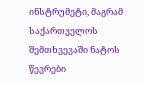ინსტრუმეტი, მაგრამ საქართველოს შემთხვევაში ნატოს წევრები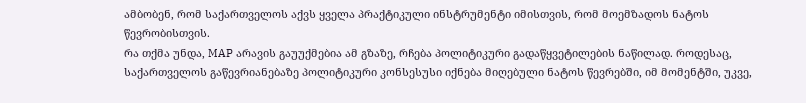ამბობენ, რომ საქართველოს აქვს ყველა პრაქტიკული ინსტრუმენტი იმისთვის, რომ მოემზადოს ნატოს წევრობისთვის.
რა თქმა უნდა, MAP არავის გაუუქმებია ამ გზაზე, რჩება პოლიტიკური გადაწყვეტილების ნაწილად. როდესაც, საქართველოს გაწევრიანებაზე პოლიტიკური კონსესუსი იქნება მიღებული ნატოს წევრებში, იმ მომენტში, უკვე,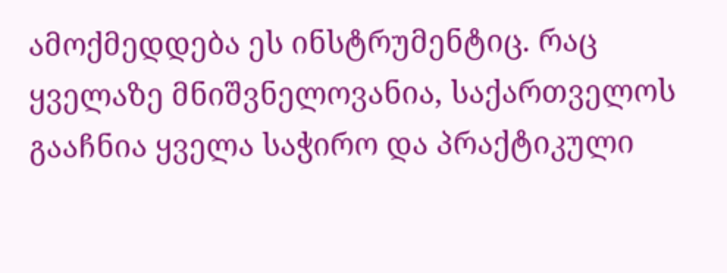ამოქმედდება ეს ინსტრუმენტიც. რაც ყველაზე მნიშვნელოვანია, საქართველოს გააჩნია ყველა საჭირო და პრაქტიკული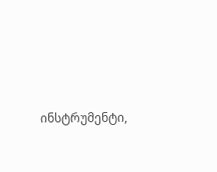ინსტრუმენტი,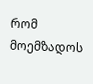რომ მოემზადოს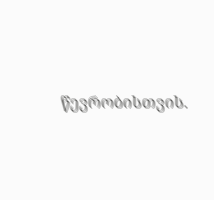წევრობისთვის.